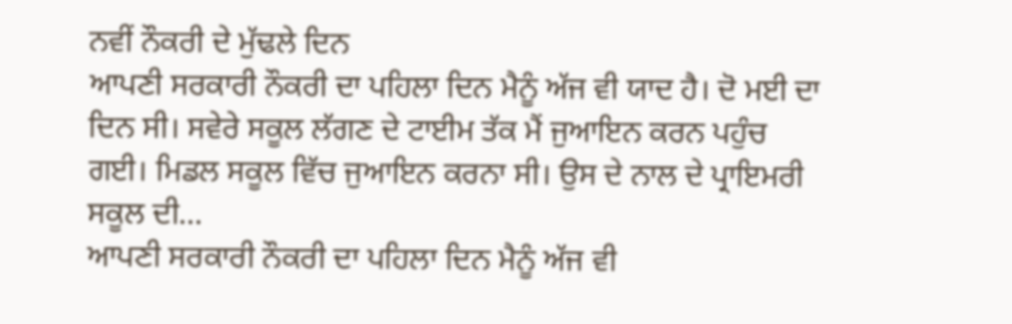ਨਵੀਂ ਨੌਕਰੀ ਦੇ ਮੁੱਢਲੇ ਦਿਨ
ਆਪਣੀ ਸਰਕਾਰੀ ਨੌਕਰੀ ਦਾ ਪਹਿਲਾ ਦਿਨ ਮੈਨੂੰ ਅੱਜ ਵੀ ਯਾਦ ਹੈ। ਦੋ ਮਈ ਦਾ ਦਿਨ ਸੀ। ਸਵੇਰੇ ਸਕੂਲ ਲੱਗਣ ਦੇ ਟਾਈਮ ਤੱਕ ਮੈਂ ਜੁਆਇਨ ਕਰਨ ਪਹੁੰਚ ਗਈ। ਮਿਡਲ ਸਕੂਲ ਵਿੱਚ ਜੁਆਇਨ ਕਰਨਾ ਸੀ। ਉਸ ਦੇ ਨਾਲ ਦੇ ਪ੍ਰਾਇਮਰੀ ਸਕੂਲ ਦੀ...
ਆਪਣੀ ਸਰਕਾਰੀ ਨੌਕਰੀ ਦਾ ਪਹਿਲਾ ਦਿਨ ਮੈਨੂੰ ਅੱਜ ਵੀ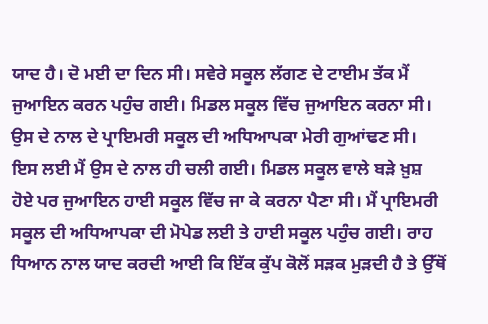ਯਾਦ ਹੈ। ਦੋ ਮਈ ਦਾ ਦਿਨ ਸੀ। ਸਵੇਰੇ ਸਕੂਲ ਲੱਗਣ ਦੇ ਟਾਈਮ ਤੱਕ ਮੈਂ ਜੁਆਇਨ ਕਰਨ ਪਹੁੰਚ ਗਈ। ਮਿਡਲ ਸਕੂਲ ਵਿੱਚ ਜੁਆਇਨ ਕਰਨਾ ਸੀ। ਉਸ ਦੇ ਨਾਲ ਦੇ ਪ੍ਰਾਇਮਰੀ ਸਕੂਲ ਦੀ ਅਧਿਆਪਕਾ ਮੇਰੀ ਗੁਆਂਢਣ ਸੀ। ਇਸ ਲਈ ਮੈਂ ਉਸ ਦੇ ਨਾਲ ਹੀ ਚਲੀ ਗਈ। ਮਿਡਲ ਸਕੂਲ ਵਾਲੇ ਬੜੇ ਖ਼ੁਸ਼ ਹੋਏ ਪਰ ਜੁਆਇਨ ਹਾਈ ਸਕੂਲ ਵਿੱਚ ਜਾ ਕੇ ਕਰਨਾ ਪੈਣਾ ਸੀ। ਮੈਂ ਪ੍ਰਾਇਮਰੀ ਸਕੂਲ ਦੀ ਅਧਿਆਪਕਾ ਦੀ ਮੋਪੇਡ ਲਈ ਤੇ ਹਾਈ ਸਕੂਲ ਪਹੁੰਚ ਗਈ। ਰਾਹ ਧਿਆਨ ਨਾਲ ਯਾਦ ਕਰਦੀ ਆਈ ਕਿ ਇੱਕ ਕੁੱਪ ਕੋਲੋਂ ਸੜਕ ਮੁੜਦੀ ਹੈ ਤੇ ਉੱਥੋਂ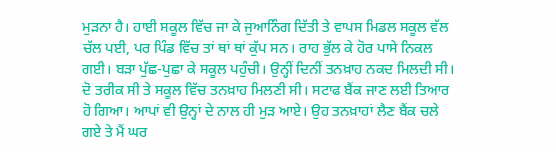ਮੁੜਨਾ ਹੈ। ਹਾਈ ਸਕੂਲ ਵਿੱਚ ਜਾ ਕੇ ਜੁਆਨਿੰਗ ਦਿੱਤੀ ਤੇ ਵਾਪਸ ਮਿਡਲ ਸਕੂਲ ਵੱਲ ਚੱਲ ਪਈ, ਪਰ ਪਿੰਡ ਵਿੱਚ ਤਾਂ ਥਾਂ ਥਾਂ ਕੁੱਪ ਸਨ। ਰਾਹ ਭੁੱਲ ਕੇ ਹੋਰ ਪਾਸੇ ਨਿਕਲ ਗਈ। ਬੜਾ ਪੁੱਛ-ਪੁਛਾ ਕੇ ਸਕੂਲ ਪਹੁੰਚੀ। ਉਨ੍ਹੀਂ ਦਿਨੀਂ ਤਨਖ਼ਾਹ ਨਕਦ ਮਿਲਦੀ ਸੀ। ਦੋ ਤਰੀਕ ਸੀ ਤੇ ਸਕੂਲ ਵਿੱਚ ਤਨਖ਼ਾਹ ਮਿਲਣੀ ਸੀ। ਸਟਾਫ ਬੈਂਕ ਜਾਣ ਲਈ ਤਿਆਰ ਹੋ ਗਿਆ। ਆਪਾਂ ਵੀ ਉਨ੍ਹਾਂ ਦੇ ਨਾਲ ਹੀ ਮੁੜ ਆਏ। ਉਹ ਤਨਖ਼ਾਹਾਂ ਲੈਣ ਬੈਂਕ ਚਲੇ ਗਏ ਤੇ ਮੈਂ ਘਰ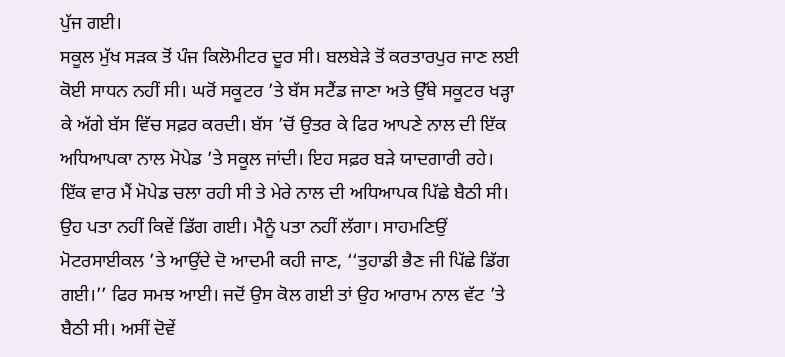ਪੁੱਜ ਗਈ।
ਸਕੂਲ ਮੁੱਖ ਸੜਕ ਤੋਂ ਪੰਜ ਕਿਲੋਮੀਟਰ ਦੂਰ ਸੀ। ਬਲਬੇੜੇ ਤੋਂ ਕਰਤਾਰਪੁਰ ਜਾਣ ਲਈ ਕੋਈ ਸਾਧਨ ਨਹੀਂ ਸੀ। ਘਰੋਂ ਸਕੂਟਰ ’ਤੇ ਬੱਸ ਸਟੈਂਡ ਜਾਣਾ ਅਤੇ ਉੱਥੇ ਸਕੂਟਰ ਖੜ੍ਹਾ ਕੇ ਅੱਗੇ ਬੱਸ ਵਿੱਚ ਸਫ਼ਰ ਕਰਦੀ। ਬੱਸ ’ਚੋਂ ਉਤਰ ਕੇ ਫਿਰ ਆਪਣੇ ਨਾਲ ਦੀ ਇੱਕ ਅਧਿਆਪਕਾ ਨਾਲ ਮੋਪੇਡ ’ਤੇ ਸਕੂਲ ਜਾਂਦੀ। ਇਹ ਸਫ਼ਰ ਬੜੇ ਯਾਦਗਾਰੀ ਰਹੇ। ਇੱਕ ਵਾਰ ਮੈਂ ਮੋਪੇਡ ਚਲਾ ਰਹੀ ਸੀ ਤੇ ਮੇਰੇ ਨਾਲ ਦੀ ਅਧਿਆਪਕ ਪਿੱਛੇ ਬੈਠੀ ਸੀ। ਉਹ ਪਤਾ ਨਹੀਂ ਕਿਵੇਂ ਡਿੱਗ ਗਈ। ਮੈਨੂੰ ਪਤਾ ਨਹੀਂ ਲੱਗਾ। ਸਾਹਮਣਿਉਂ ਮੋਟਰਸਾਈਕਲ ’ਤੇ ਆਉਂਦੇ ਦੋ ਆਦਮੀ ਕਹੀ ਜਾਣ, ‘‘ਤੁਹਾਡੀ ਭੈਣ ਜੀ ਪਿੱਛੇ ਡਿੱਗ ਗਈ।’’ ਫਿਰ ਸਮਝ ਆਈ। ਜਦੋਂ ਉਸ ਕੋਲ ਗਈ ਤਾਂ ਉਹ ਆਰਾਮ ਨਾਲ ਵੱਟ ’ਤੇ ਬੈਠੀ ਸੀ। ਅਸੀਂ ਦੋਵੇਂ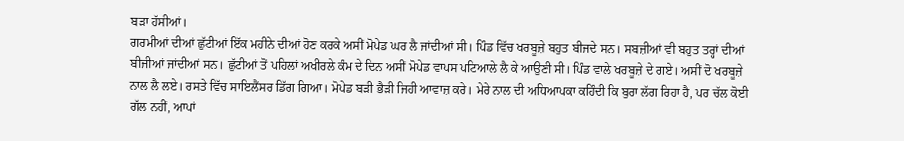ਬੜਾ ਹੱਸੀਆਂ।
ਗਰਮੀਆਂ ਦੀਆਂ ਛੁੱਟੀਆਂ ਇੱਕ ਮਹੀਨੇ ਦੀਆਂ ਹੋਣ ਕਰਕੇ ਅਸੀਂ ਮੋਪੇਡ ਘਰ ਲੈ ਜਾਂਦੀਆਂ ਸੀ। ਪਿੰਡ ਵਿੱਚ ਖਰਬੂਜ਼ੇ ਬਹੁਤ ਬੀਜਦੇ ਸਨ। ਸਬਜ਼ੀਆਂ ਵੀ ਬਹੁਤ ਤਰ੍ਹਾਂ ਦੀਆਂ ਬੀਜੀਆਂ ਜਾਂਦੀਆਂ ਸਨ। ਛੁੱਟੀਆਂ ਤੋਂ ਪਹਿਲਾਂ ਅਖੀਰਲੇ ਕੰਮ ਦੇ ਦਿਨ ਅਸੀਂ ਮੋਪੇਡ ਵਾਪਸ ਪਟਿਆਲੇ ਲੈ ਕੇ ਆਉਣੀ ਸੀ। ਪਿੰਡ ਵਾਲੇ ਖਰਬੂਜ਼ੇ ਦੇ ਗਏ। ਅਸੀਂ ਦੋ ਖਰਬੂਜ਼ੇ ਨਾਲ ਲੈ ਲਏ। ਰਸਤੇ ਵਿੱਚ ਸਾਇਲੈਂਸਰ ਡਿੱਗ ਗਿਆ। ਮੋਪੇਡ ਬੜੀ ਭੈੜੀ ਜਿਹੀ ਆਵਾਜ਼ ਕਰੇ। ਮੇਰੇ ਨਾਲ ਦੀ ਅਧਿਆਪਕਾ ਕਹਿੰਦੀ ਕਿ ਬੁਰਾ ਲੱਗ ਰਿਹਾ ਹੈ, ਪਰ ਚੱਲ ਕੋਈ ਗੱਲ ਨਹੀਂ, ਆਪਾਂ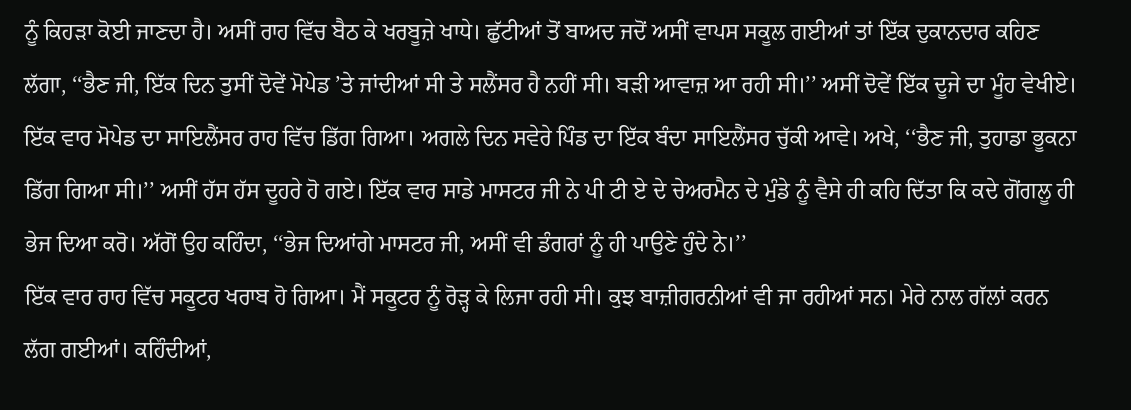ਨੂੰ ਕਿਹੜਾ ਕੋਈ ਜਾਣਦਾ ਹੈ। ਅਸੀਂ ਰਾਹ ਵਿੱਚ ਬੈਠ ਕੇ ਖਰਬੂਜ਼ੇ ਖਾਧੇ। ਛੁੱਟੀਆਂ ਤੋਂ ਬਾਅਦ ਜਦੋਂ ਅਸੀਂ ਵਾਪਸ ਸਕੂਲ ਗਈਆਂ ਤਾਂ ਇੱਕ ਦੁਕਾਨਦਾਰ ਕਹਿਣ ਲੱਗਾ, ‘‘ਭੈਣ ਜੀ, ਇੱਕ ਦਿਨ ਤੁਸੀਂ ਦੋਵੇਂ ਮੋਪੇਡ ’ਤੇ ਜਾਂਦੀਆਂ ਸੀ ਤੇ ਸਲੈਂਸਰ ਹੈ ਨਹੀਂ ਸੀ। ਬੜੀ ਆਵਾਜ਼ ਆ ਰਹੀ ਸੀ।’’ ਅਸੀਂ ਦੋਵੇਂ ਇੱਕ ਦੂਜੇ ਦਾ ਮੂੰਹ ਵੇਖੀਏ।
ਇੱਕ ਵਾਰ ਮੋਪੇਡ ਦਾ ਸਾਇਲੈਂਸਰ ਰਾਹ ਵਿੱਚ ਡਿੱਗ ਗਿਆ। ਅਗਲੇ ਦਿਨ ਸਵੇਰੇ ਪਿੰਡ ਦਾ ਇੱਕ ਬੰਦਾ ਸਾਇਲੈਂਸਰ ਚੁੱਕੀ ਆਵੇ। ਅਖੇ, ‘‘ਭੈਣ ਜੀ, ਤੁਹਾਡਾ ਭੂਕਨਾ ਡਿੱਗ ਗਿਆ ਸੀ।’’ ਅਸੀਂ ਹੱਸ ਹੱਸ ਦੂਹਰੇ ਹੋ ਗਏ। ਇੱਕ ਵਾਰ ਸਾਡੇ ਮਾਸਟਰ ਜੀ ਨੇ ਪੀ ਟੀ ਏ ਦੇ ਚੇਅਰਮੈਨ ਦੇ ਮੁੰਡੇ ਨੂੰ ਵੈਸੇ ਹੀ ਕਹਿ ਦਿੱਤਾ ਕਿ ਕਦੇ ਗੋਂਗਲੂ ਹੀ ਭੇਜ ਦਿਆ ਕਰੋ। ਅੱਗੋਂ ਉਹ ਕਹਿੰਦਾ, ‘‘ਭੇਜ ਦਿਆਂਗੇ ਮਾਸਟਰ ਜੀ, ਅਸੀਂ ਵੀ ਡੰਗਰਾਂ ਨੂੰ ਹੀ ਪਾਉਣੇ ਹੁੰਦੇ ਨੇ।’’
ਇੱਕ ਵਾਰ ਰਾਹ ਵਿੱਚ ਸਕੂਟਰ ਖਰਾਬ ਹੋ ਗਿਆ। ਮੈਂ ਸਕੂਟਰ ਨੂੰ ਰੋੜ੍ਹ ਕੇ ਲਿਜਾ ਰਹੀ ਸੀ। ਕੁਝ ਬਾਜ਼ੀਗਰਨੀਆਂ ਵੀ ਜਾ ਰਹੀਆਂ ਸਨ। ਮੇਰੇ ਨਾਲ ਗੱਲਾਂ ਕਰਨ ਲੱਗ ਗਈਆਂ। ਕਹਿੰਦੀਆਂ,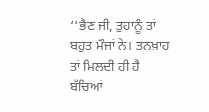‘‘ਭੈਣ ਜੀ, ਤੁਹਾਨੂੰ ਤਾਂ ਬਹੁਤ ਮੌਜਾਂ ਨੇ। ਤਨਖ਼ਾਹ ਤਾਂ ਮਿਲਦੀ ਹੀ ਹੈ ਬੱਚਿਆਂ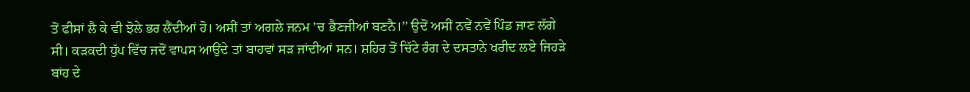ਤੋਂ ਫੀਸਾਂ ਲੈ ਕੇ ਵੀ ਝੋਲੇ ਭਰ ਲੈਂਦੀਆਂ ਹੋ। ਅਸੀਂ ਤਾਂ ਅਗਲੇ ਜਨਮ ’ਚ ਭੈਣਜੀਆਂ ਬਣਨੈ।’’ ਉਦੋਂ ਅਸੀਂ ਨਵੇਂ ਨਵੇਂ ਪਿੰਡ ਜਾਣ ਲੱਗੇ ਸੀ। ਕੜਕਦੀ ਧੁੱਪ ਵਿੱਚ ਜਦੋਂ ਵਾਪਸ ਆਉਂਦੇ ਤਾਂ ਬਾਹਵਾਂ ਸੜ ਜਾਂਦੀਆਂ ਸਨ। ਸ਼ਹਿਰ ਤੋਂ ਚਿੱਟੇ ਰੰਗ ਦੇ ਦਸਤਾਨੇ ਖਰੀਦ ਲਏ ਜਿਹੜੇ ਬਾਂਹ ਦੇ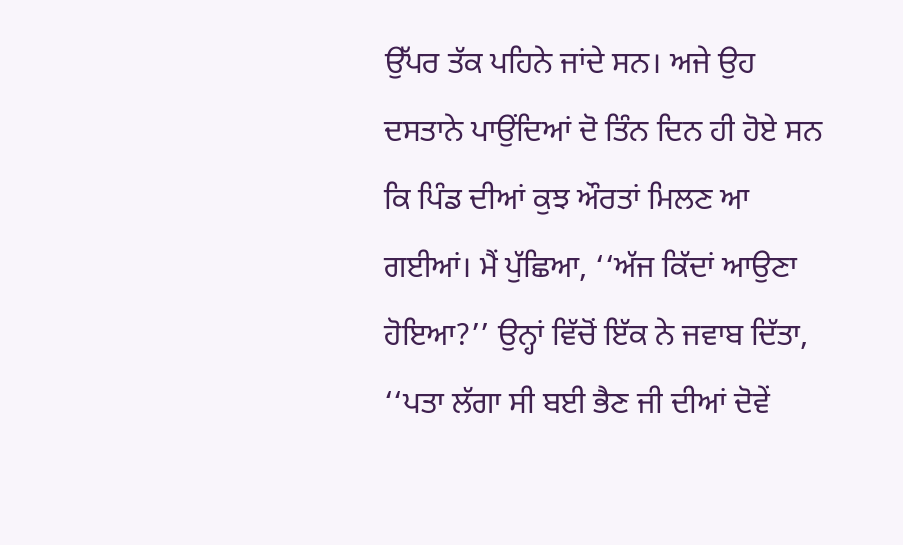ਉੱਪਰ ਤੱਕ ਪਹਿਨੇ ਜਾਂਦੇ ਸਨ। ਅਜੇ ਉਹ ਦਸਤਾਨੇ ਪਾਉਂਦਿਆਂ ਦੋ ਤਿੰਨ ਦਿਨ ਹੀ ਹੋਏ ਸਨ ਕਿ ਪਿੰਡ ਦੀਆਂ ਕੁਝ ਔਰਤਾਂ ਮਿਲਣ ਆ ਗਈਆਂ। ਮੈਂ ਪੁੱਛਿਆ, ‘‘ਅੱਜ ਕਿੱਦਾਂ ਆਉਣਾ ਹੋਇਆ?’’ ਉਨ੍ਹਾਂ ਵਿੱਚੋਂ ਇੱਕ ਨੇ ਜਵਾਬ ਦਿੱਤਾ, ‘‘ਪਤਾ ਲੱਗਾ ਸੀ ਬਈ ਭੈਣ ਜੀ ਦੀਆਂ ਦੋਵੇਂ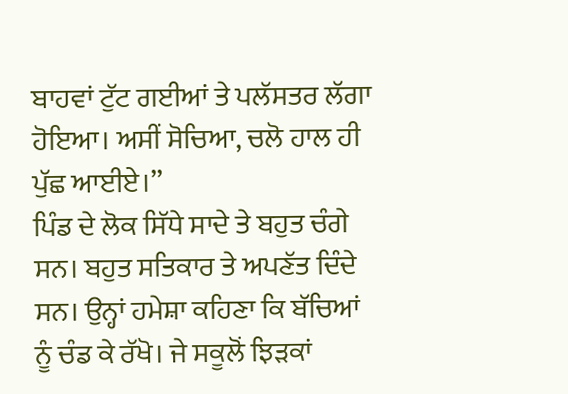ਬਾਹਵਾਂ ਟੁੱਟ ਗਈਆਂ ਤੇ ਪਲੱਸਤਰ ਲੱਗਾ ਹੋਇਆ। ਅਸੀਂ ਸੋਚਿਆ, ਚਲੋ ਹਾਲ ਹੀ ਪੁੱਛ ਆਈਏ।’’
ਪਿੰਡ ਦੇ ਲੋਕ ਸਿੱਧੇ ਸਾਦੇ ਤੇ ਬਹੁਤ ਚੰਗੇ ਸਨ। ਬਹੁਤ ਸਤਿਕਾਰ ਤੇ ਅਪਣੱਤ ਦਿੰਦੇ ਸਨ। ਉਨ੍ਹਾਂ ਹਮੇਸ਼ਾ ਕਹਿਣਾ ਕਿ ਬੱਚਿਆਂ ਨੂੰ ਚੰਡ ਕੇ ਰੱਖੋ। ਜੇ ਸਕੂਲੋਂ ਝਿੜਕਾਂ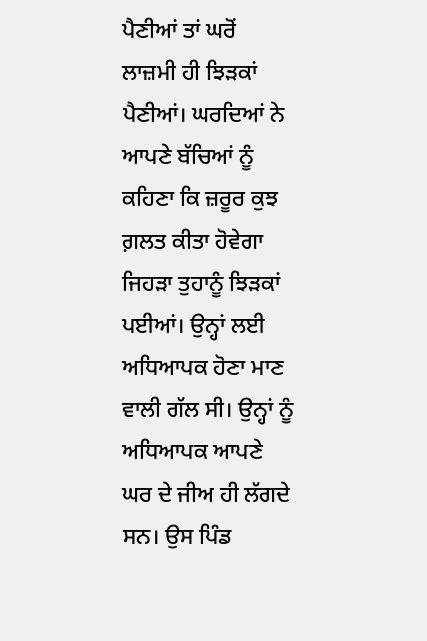ਪੈਣੀਆਂ ਤਾਂ ਘਰੋਂ ਲਾਜ਼ਮੀ ਹੀ ਝਿੜਕਾਂ ਪੈਣੀਆਂ। ਘਰਦਿਆਂ ਨੇ ਆਪਣੇ ਬੱਚਿਆਂ ਨੂੰ ਕਹਿਣਾ ਕਿ ਜ਼ਰੂਰ ਕੁਝ ਗ਼ਲਤ ਕੀਤਾ ਹੋਵੇਗਾ ਜਿਹੜਾ ਤੁਹਾਨੂੰ ਝਿੜਕਾਂ ਪਈਆਂ। ਉਨ੍ਹਾਂ ਲਈ ਅਧਿਆਪਕ ਹੋਣਾ ਮਾਣ ਵਾਲੀ ਗੱਲ ਸੀ। ਉਨ੍ਹਾਂ ਨੂੰ ਅਧਿਆਪਕ ਆਪਣੇ ਘਰ ਦੇ ਜੀਅ ਹੀ ਲੱਗਦੇ ਸਨ। ਉਸ ਪਿੰਡ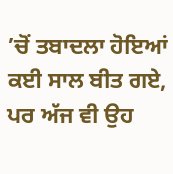’ਚੋਂ ਤਬਾਦਲਾ ਹੋਇਆਂ ਕਈ ਸਾਲ ਬੀਤ ਗਏ, ਪਰ ਅੱਜ ਵੀ ਉਹ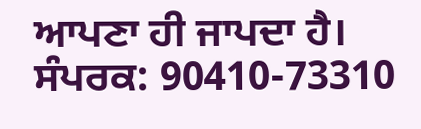ਆਪਣਾ ਹੀ ਜਾਪਦਾ ਹੈ।
ਸੰਪਰਕ: 90410-73310